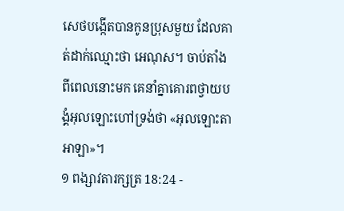សេថបង្កើតបានកូនប្រុសមួយ ដែលគាត់ដាក់ឈ្មោះថា អេណុស។ ចាប់តាំងពីពេលនោះមក គេនាំគ្នាគោរពថ្វាយបង្គំអុលឡោះហៅទ្រង់ថា «អុលឡោះតាអាឡា»។
១ ពង្សាវតារក្សត្រ 18:24 -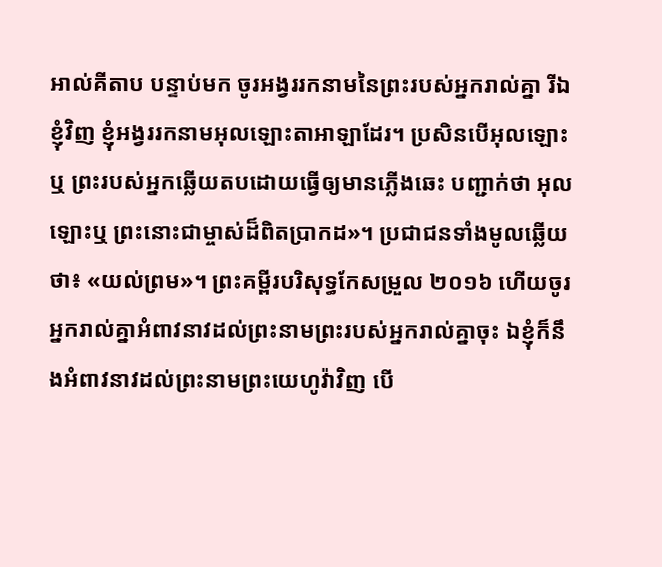អាល់គីតាប បន្ទាប់មក ចូរអង្វររកនាមនៃព្រះរបស់អ្នករាល់គ្នា រីឯខ្ញុំវិញ ខ្ញុំអង្វររកនាមអុលឡោះតាអាឡាដែរ។ ប្រសិនបើអុលឡោះឬ ព្រះរបស់អ្នកឆ្លើយតបដោយធ្វើឲ្យមានភ្លើងឆេះ បញ្ជាក់ថា អុលឡោះឬ ព្រះនោះជាម្ចាស់ដ៏ពិតប្រាកដ»។ ប្រជាជនទាំងមូលឆ្លើយថា៖ «យល់ព្រម»។ ព្រះគម្ពីរបរិសុទ្ធកែសម្រួល ២០១៦ ហើយចូរអ្នករាល់គ្នាអំពាវនាវដល់ព្រះនាមព្រះរបស់អ្នករាល់គ្នាចុះ ឯខ្ញុំក៏នឹងអំពាវនាវដល់ព្រះនាមព្រះយេហូវ៉ាវិញ បើ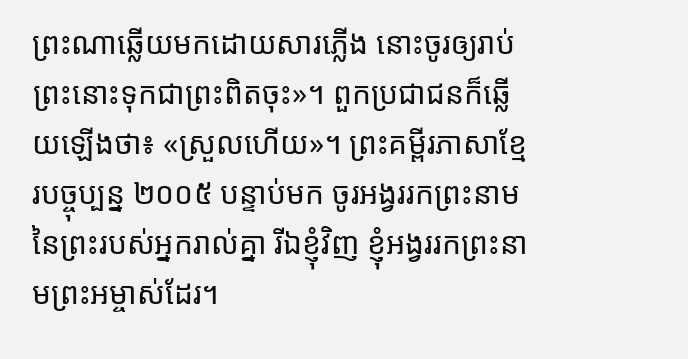ព្រះណាឆ្លើយមកដោយសារភ្លើង នោះចូរឲ្យរាប់ព្រះនោះទុកជាព្រះពិតចុះ»។ ពួកប្រជាជនក៏ឆ្លើយឡើងថា៖ «ស្រួលហើយ»។ ព្រះគម្ពីរភាសាខ្មែរបច្ចុប្បន្ន ២០០៥ បន្ទាប់មក ចូរអង្វររកព្រះនាមនៃព្រះរបស់អ្នករាល់គ្នា រីឯខ្ញុំវិញ ខ្ញុំអង្វររកព្រះនាមព្រះអម្ចាស់ដែរ។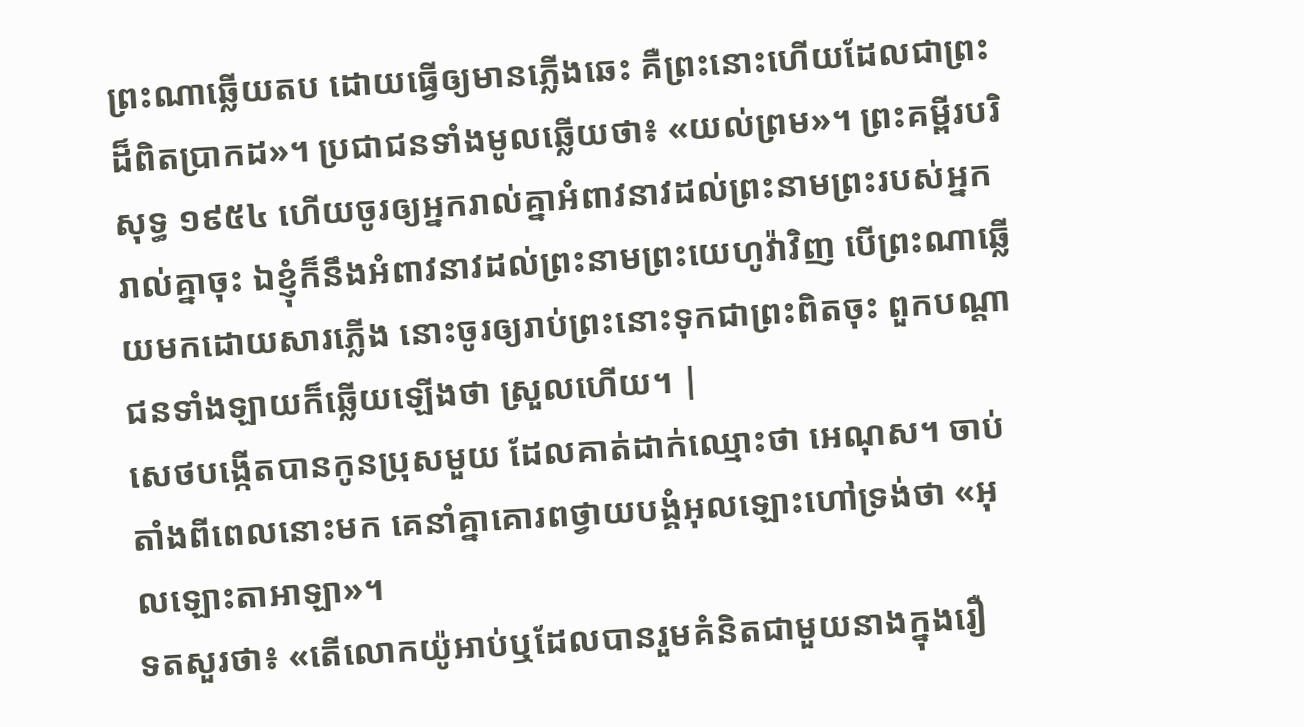ព្រះណាឆ្លើយតប ដោយធ្វើឲ្យមានភ្លើងឆេះ គឺព្រះនោះហើយដែលជាព្រះដ៏ពិតប្រាកដ»។ ប្រជាជនទាំងមូលឆ្លើយថា៖ «យល់ព្រម»។ ព្រះគម្ពីរបរិសុទ្ធ ១៩៥៤ ហើយចូរឲ្យអ្នករាល់គ្នាអំពាវនាវដល់ព្រះនាមព្រះរបស់អ្នករាល់គ្នាចុះ ឯខ្ញុំក៏នឹងអំពាវនាវដល់ព្រះនាមព្រះយេហូវ៉ាវិញ បើព្រះណាឆ្លើយមកដោយសារភ្លើង នោះចូរឲ្យរាប់ព្រះនោះទុកជាព្រះពិតចុះ ពួកបណ្តាជនទាំងឡាយក៏ឆ្លើយឡើងថា ស្រួលហើយ។ |
សេថបង្កើតបានកូនប្រុសមួយ ដែលគាត់ដាក់ឈ្មោះថា អេណុស។ ចាប់តាំងពីពេលនោះមក គេនាំគ្នាគោរពថ្វាយបង្គំអុលឡោះហៅទ្រង់ថា «អុលឡោះតាអាឡា»។
ទតសួរថា៖ «តើលោកយ៉ូអាប់ឬដែលបានរួមគំនិតជាមួយនាងក្នុងរឿ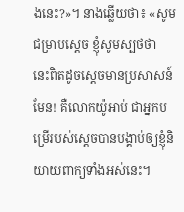ងនេះ?»។ នាងឆ្លើយថា៖ «សូមជម្រាបស្តេច ខ្ញុំសូមស្បថថា នេះពិតដូចស្តេចមានប្រសាសន៍មែន! គឺលោកយ៉ូអាប់ ជាអ្នកបម្រើរបស់ស្តេចបានបង្គាប់ឲ្យខ្ញុំនិយាយពាក្យទាំងអស់នេះ។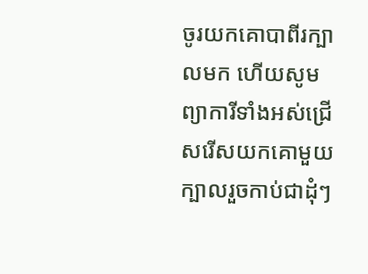ចូរយកគោបាពីរក្បាលមក ហើយសូមព្យាការីទាំងអស់ជ្រើសរើសយកគោមួយក្បាលរួចកាប់ជាដុំៗ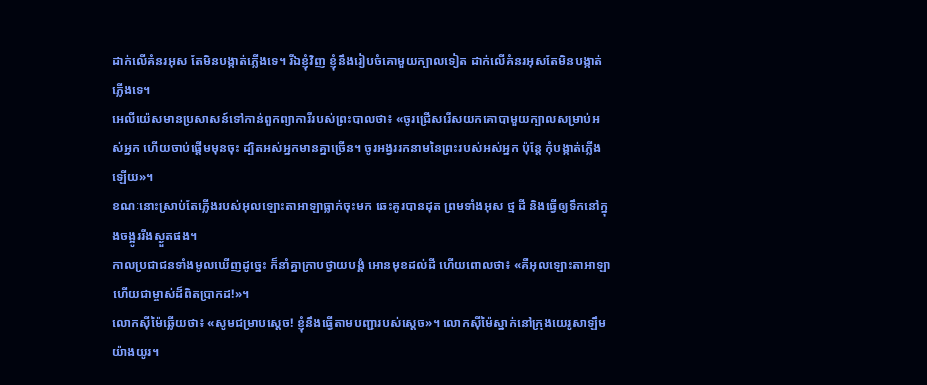ដាក់លើគំនរអុស តែមិនបង្កាត់ភ្លើងទេ។ រីឯខ្ញុំវិញ ខ្ញុំនឹងរៀបចំគោមួយក្បាលទៀត ដាក់លើគំនរអុសតែមិនបង្កាត់ភ្លើងទេ។
អេលីយ៉េសមានប្រសាសន៍ទៅកាន់ពួកព្យាការីរបស់ព្រះបាលថា៖ «ចូរជ្រើសរើសយកគោបាមួយក្បាលសម្រាប់អស់អ្នក ហើយចាប់ផ្តើមមុនចុះ ដ្បិតអស់អ្នកមានគ្នាច្រើន។ ចូរអង្វររកនាមនៃព្រះរបស់អស់អ្នក ប៉ុន្តែ កុំបង្កាត់ភ្លើងឡើយ»។
ខណៈនោះស្រាប់តែភ្លើងរបស់អុលឡោះតាអាឡាធ្លាក់ចុះមក ឆេះគូរបានដុត ព្រមទាំងអុស ថ្ម ដី និងធ្វើឲ្យទឹកនៅក្នុងចង្អូររីងស្ងួតផង។
កាលប្រជាជនទាំងមូលឃើញដូច្នេះ ក៏នាំគ្នាក្រាបថ្វាយបង្គំ អោនមុខដល់ដី ហើយពោលថា៖ «គឺអុលឡោះតាអាឡាហើយជាម្ចាស់ដ៏ពិតប្រាកដ!»។
លោកស៊ីម៉ៃឆ្លើយថា៖ «សូមជម្រាបស្តេច! ខ្ញុំនឹងធ្វើតាមបញ្ជារបស់ស្តេច»។ លោកស៊ីម៉ៃស្នាក់នៅក្រុងយេរូសាឡឹមយ៉ាងយូរ។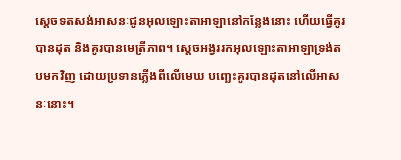ស្តេចទតសង់អាសនៈជូនអុលឡោះតាអាឡានៅកន្លែងនោះ ហើយធ្វើគូរបានដុត និងគូរបានមេត្រីភាព។ ស្តេចអង្វររកអុលឡោះតាអាឡាទ្រង់តបមកវិញ ដោយប្រទានភ្លើងពីលើមេឃ បញ្ឆេះគូរបានដុតនៅលើអាសនៈនោះ។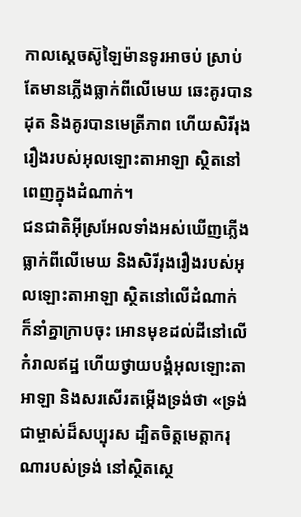កាលស្តេចស៊ូឡៃម៉ានទូរអាចប់ ស្រាប់តែមានភ្លើងធ្លាក់ពីលើមេឃ ឆេះគូរបានដុត និងគូរបានមេត្រីភាព ហើយសិរីរុងរឿងរបស់អុលឡោះតាអាឡា ស្ថិតនៅពេញក្នុងដំណាក់។
ជនជាតិអ៊ីស្រអែលទាំងអស់ឃើញភ្លើងធ្លាក់ពីលើមេឃ និងសិរីរុងរឿងរបស់អុលឡោះតាអាឡា ស្ថិតនៅលើដំណាក់ ក៏នាំគ្នាក្រាបចុះ អោនមុខដល់ដីនៅលើកំរាលឥដ្ឋ ហើយថ្វាយបង្គំអុលឡោះតាអាឡា និងសរសើរតម្កើងទ្រង់ថា «ទ្រង់ជាម្ចាស់ដ៏សប្បុរស ដ្បិតចិត្តមេត្តាករុណារបស់ទ្រង់ នៅស្ថិតស្ថេ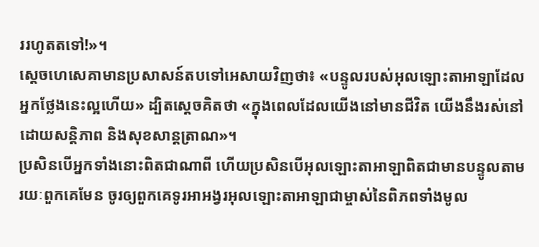ររហូតតទៅ!»។
ស្តេចហេសេគាមានប្រសាសន៍តបទៅអេសាយវិញថា៖ «បន្ទូលរបស់អុលឡោះតាអាឡាដែលអ្នកថ្លែងនេះល្អហើយ» ដ្បិតស្តេចគិតថា «ក្នុងពេលដែលយើងនៅមានជីវិត យើងនឹងរស់នៅដោយសន្តិភាព និងសុខសាន្តត្រាណ»។
ប្រសិនបើអ្នកទាំងនោះពិតជាណាពី ហើយប្រសិនបើអុលឡោះតាអាឡាពិតជាមានបន្ទូលតាមរយៈពួកគេមែន ចូរឲ្យពួកគេទូរអាអង្វរអុលឡោះតាអាឡាជាម្ចាស់នៃពិភពទាំងមូល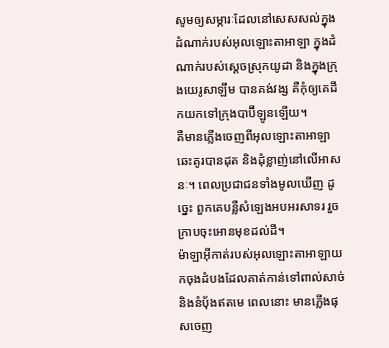សូមឲ្យសម្ភារៈដែលនៅសេសសល់ក្នុងដំណាក់របស់អុលឡោះតាអាឡា ក្នុងដំណាក់របស់ស្ដេចស្រុកយូដា និងក្នុងក្រុងយេរូសាឡឹម បានគង់វង្ស គឺកុំឲ្យគេដឹកយកទៅក្រុងបាប៊ីឡូនឡើយ។
គឺមានភ្លើងចេញពីអុលឡោះតាអាឡា ឆេះគូរបានដុត និងដុំខ្លាញ់នៅលើអាសនៈ។ ពេលប្រជាជនទាំងមូលឃើញ ដូច្នេះ ពួកគេបន្លឺសំឡេងអបអរសាទរ រួចក្រាបចុះអោនមុខដល់ដី។
ម៉ាឡាអ៊ីកាត់របស់អុលឡោះតាអាឡាយកចុងដំបងដែលគាត់កាន់ទៅពាល់សាច់ និងនំបុ័ងឥតមេ ពេលនោះ មានភ្លើងផុសចេញ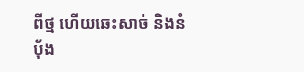ពីថ្ម ហើយឆេះសាច់ និងនំបុ័ង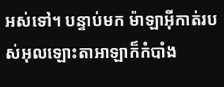អស់ទៅ។ បន្ទាប់មក ម៉ាឡាអ៊ីកាត់របស់អុលឡោះតាអាឡាក៏កំបាំង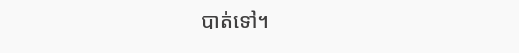បាត់ទៅ។